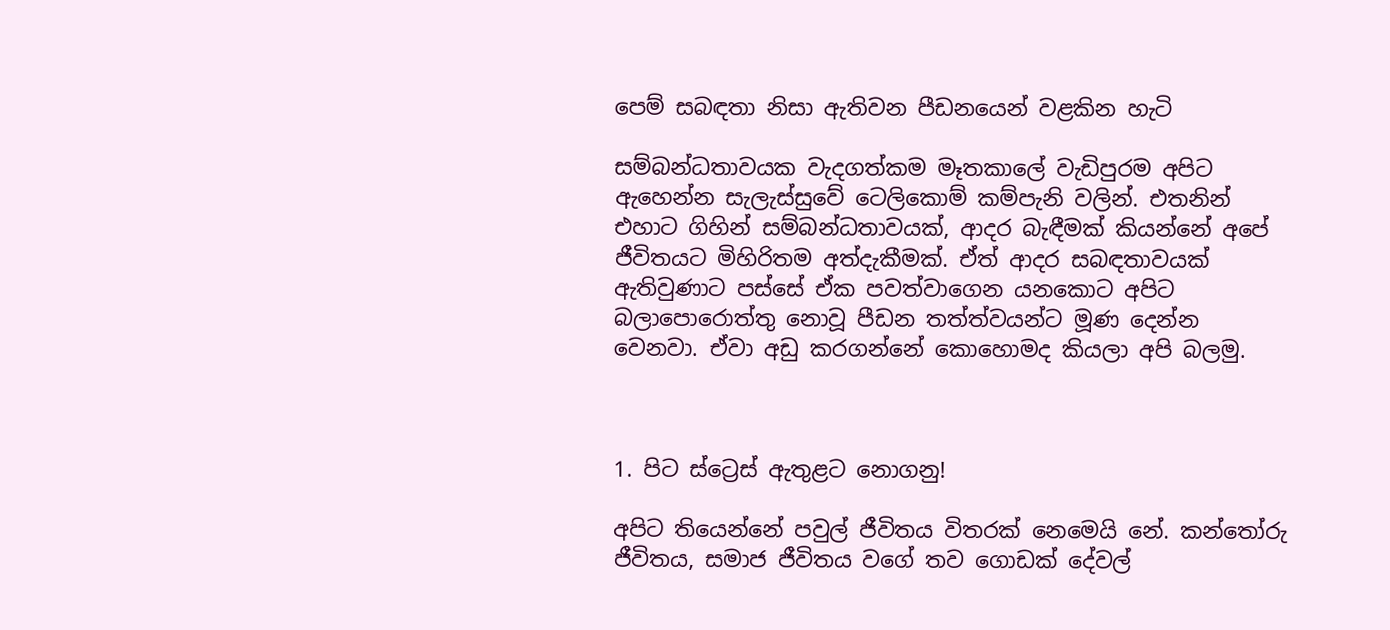පෙම් සබඳතා නිසා ඇතිවන පීඩනයෙන් වළකින හැටි

සම්බන්ධතාවයක වැදගත්කම මෑතකාලේ වැඩිපුරම අපිට ඇහෙන්න සැලැස්සුවේ ටෙලිකොම් කම්පැනි වලින්. එතනින් එහාට ගිහින් සම්බන්ධතාවයක්, ආදර බැඳීමක් කියන්නේ අපේ ජීවිතයට මිහිරිතම අත්දැකීමක්. ඒත් ආදර සබඳතාවයක් ඇතිවුණාට පස්සේ ඒක පවත්වාගෙන යනකොට අපිට බලාපොරොත්තු නොවූ පීඩන තත්ත්වයන්ට මූණ දෙන්න වෙනවා. ඒවා අඩු කරගන්නේ කොහොමද කියලා අපි බලමු.



1. පිට ස්ට්‍රෙස් ඇතුළට නොගනු!

අපිට තියෙන්නේ පවුල් ජීවිතය විතරක් නෙමෙයි නේ. කන්තෝරු ජීවිතය, සමාජ ජීවිතය වගේ තව ගොඩක් දේවල්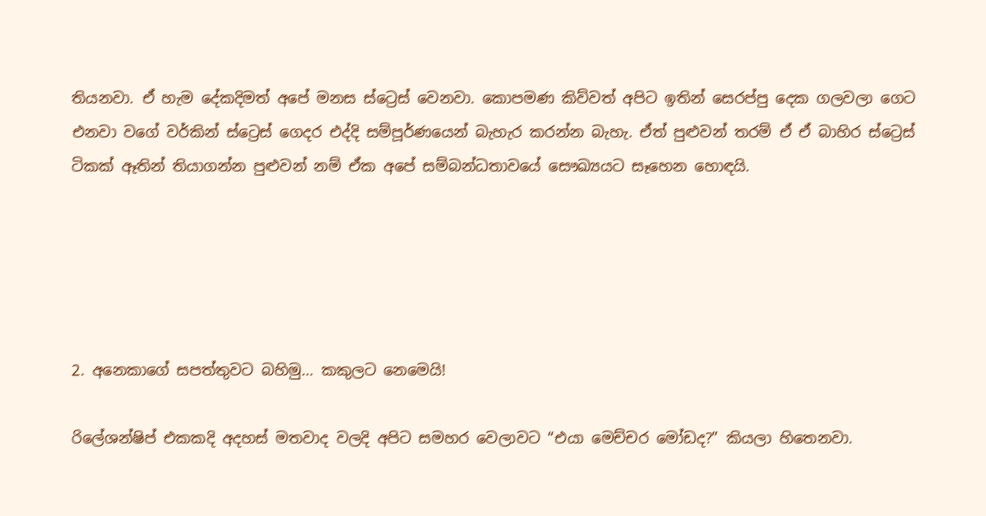තියනවා. ඒ හැම දේකදිමත් අපේ මනස ස්ට්‍රෙස් වෙනවා. කොපමණ කිව්වත් අපිට ඉතින් සෙරප්පු දෙක ගලවලා ගෙට එනවා වගේ වර්කින් ස්ට්‍රෙස් ගෙදර එද්දි සම්පූර්ණයෙන් බැහැර කරන්න බැහැ. ඒත් පුළුවන් තරම් ඒ ඒ බාහිර ස්ට්‍රෙස් ටිකක් ඈතින් තියාගන්න පුළුවන් නම් ඒක අපේ සම්බන්ධතාවයේ සෞඛ්‍යයට සෑහෙන හොඳයි.





2. අනෙකාගේ සපත්තුවට බහිමු… කකුලට නෙමෙයි!

රිලේශන්ෂිප් එකකදි අදහස් මතවාද වලදි අපිට සමහර වෙලාවට “එයා මෙච්චර මෝඩද?” කියලා හිතෙනවා.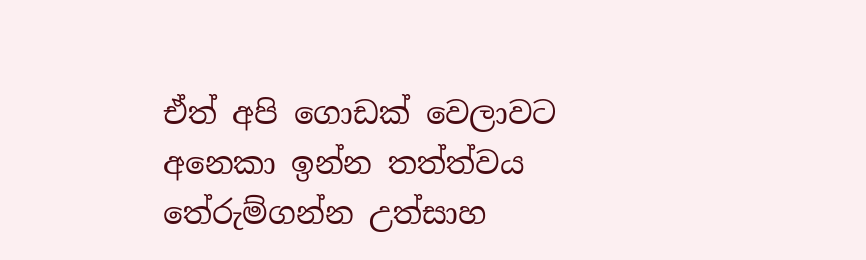ඒත් අපි ගොඩක් වෙලාවට අනෙකා ඉන්න තත්ත්වය තේරුම්ගන්න උත්සාහ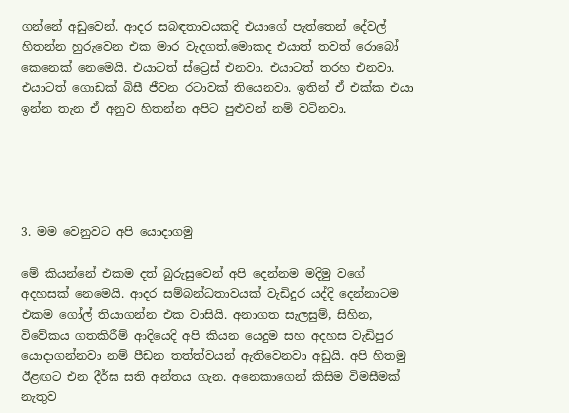ගන්නේ අඩුවෙන්. ආදර සබඳතාවයකදි එයාගේ පැත්තෙන් දේවල් හිතන්න හුරුවෙන එක මාර වැදගත්.මොකද එයාත් තවත් රොබෝ කෙනෙක් නෙමෙයි. එයාටත් ස්ට්‍රෙස් එනවා. එයාටත් තරහ එනවා. එයාටත් ගොඩක් බිසී ජීවන රටාවක් තියෙනවා. ඉතින් ඒ එක්ක එයා ඉන්න තැන ඒ අනුව හිතන්න අපිට පුළුවන් නම් වටිනවා.





3. මම වෙනුවට අපි යොදාගමු

මේ කියන්නේ එකම දත් බුරුසුවෙන් අපි දෙන්නම මදිමු වගේ අදහසක් නෙමෙයි. ආදර සම්බන්ධතාවයක් වැඩිදුර යද්දි දෙන්නාටම එකම ගෝල් තියාගන්න එක වාසියි. අනාගත සැලසුම්, සිහින, විවේකය ගතකිරීම් ආදියෙදි අපි කියන යෙදුම සහ අදහස වැඩිපුර යොදාගන්නවා නම් පීඩන තත්ත්වයන් ඇතිවෙනවා අඩුයි. අපි හිතමු ඊළඟට එන දීර්ඝ සති අන්තය ගැන. අනෙකාගෙන් කිසිම විමසීමක් නැතුව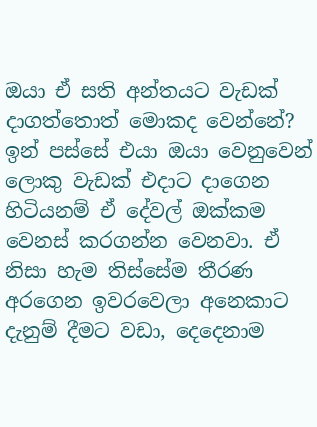ඔයා ඒ සති අන්තයට වැඩක් දාගත්තොත් මොකද වෙන්නේ? ඉන් පස්සේ එයා ඔයා වෙනුවෙන් ලොකු වැඩක් එදාට දාගෙන හිටියනම් ඒ දේවල් ඔක්කම වෙනස් කරගන්න වෙනවා. ඒ නිසා හැම තිස්සේම තීරණ අරගෙන ඉවරවෙලා අනෙකාට දැනුම් දීමට වඩා, දෙදෙනාම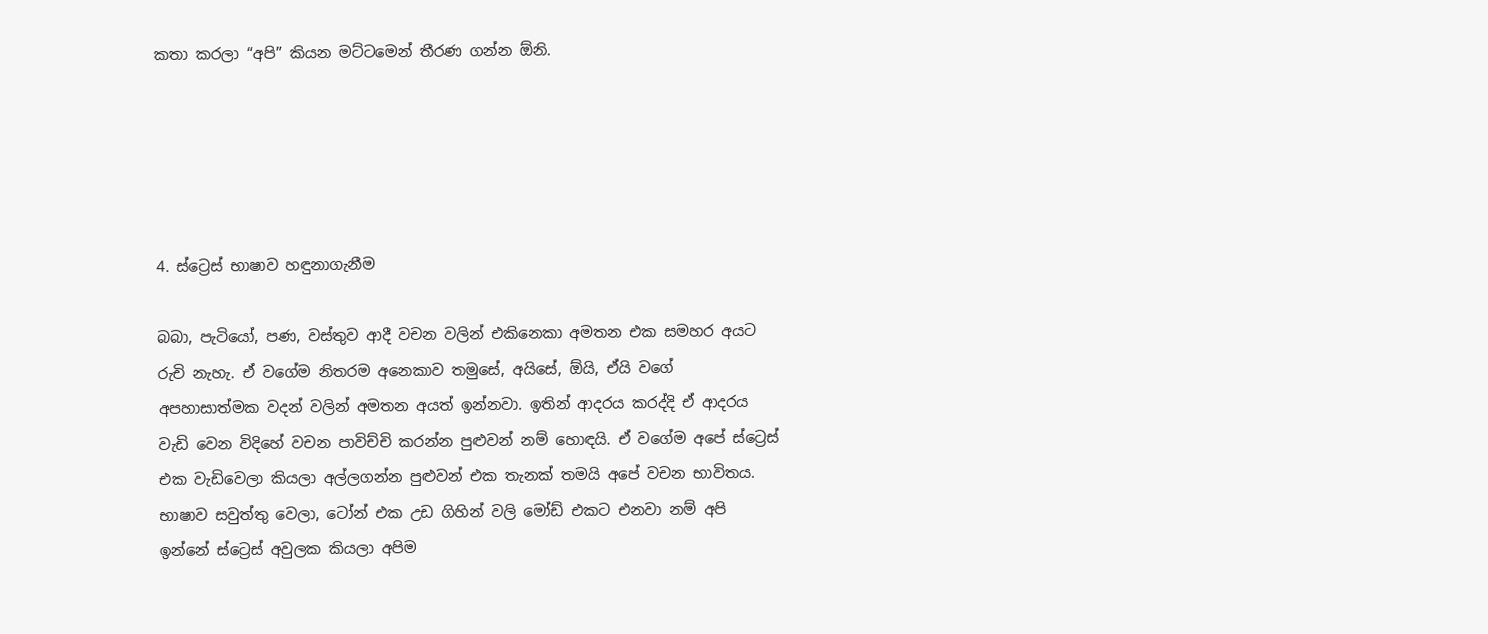කතා කරලා “අපි” කියන මට්ටමෙන් තීරණ ගන්න ඕනි.





4. ස්ට්‍රෙස් භාෂාව හඳුනාගැනීම

බබා, පැටියෝ, පණ, වස්තුව ආදී වචන වලින් එකිනෙකා අමතන එක සමහර අයට රුචි නැහැ. ඒ වගේම නිතරම අනෙකාව තමුසේ, අයිසේ, ඕයි, ඒයි වගේ අපහාසාත්මක වදන් වලින් අමතන අයත් ඉන්නවා. ඉතින් ආදරය කරද්දි ඒ ආදරය වැඩි වෙන විදිහේ වචන පාවිච්චි කරන්න පුළුවන් නම් හොඳයි. ඒ වගේම අපේ ස්ට්‍රෙස් එක වැඩිවෙලා කියලා අල්ලගන්න පුළුවන් එක තැනක් තමයි අපේ වචන භාවිතය. භාෂාව සවුත්තු වෙලා, ටෝන් එක උඩ ගිහින් වලි මෝඩ් එකට එනවා නම් අපි ඉන්නේ ස්ට්‍රෙස් අවුලක කියලා අපිම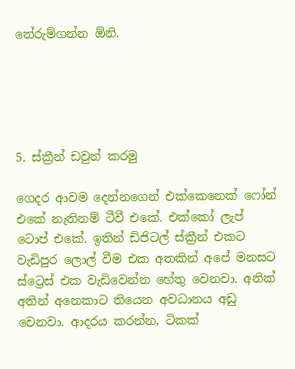තේරුම්ගන්න ඕනි.





5. ස්ක්‍රීන් ඩවුන් කරමු

ගෙදර ආවම දෙන්නගෙන් එක්කෙනෙක් ෆෝන් එකේ නැතිනම් ටීවී එකේ. එක්කෝ ලැප් ටොප් එකේ. ඉතින් ඩිජිටල් ස්ක්‍රීන් එකට වැඩිපුර ලොල් වීම එක අතකින් අපේ මනසට ස්ට්‍රෙස් එක වැඩිවෙන්න හේතු වෙනවා. අනික් අතින් අනෙකාට තියෙන අවධානය අඩු වෙනවා. ආදරය කරන්න, ටිකක්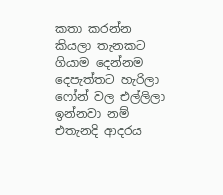කතා කරන්න කියලා තැනකට ගියාම දෙන්නම දෙපැත්තට හැරිලා ෆෝන් වල එල්ලිලා ඉන්නවා නම් එතැනදි ආදරය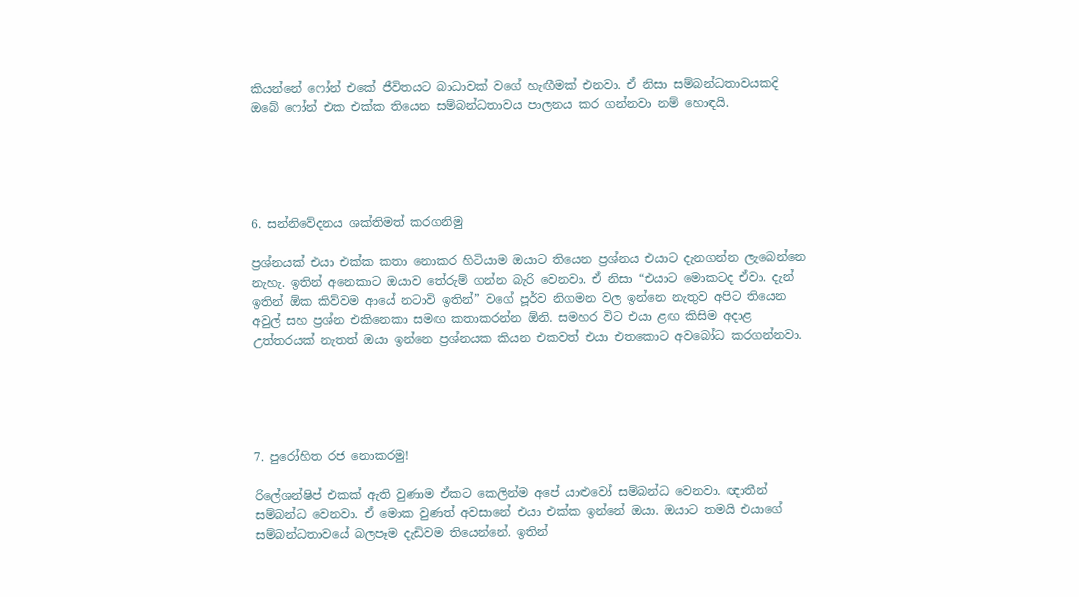කියන්නේ ෆෝන් එකේ ජීවිතයට බාධාවක් වගේ හැඟීමක් එනවා. ඒ නිසා සම්බන්ධතාවයකදි ඔබේ ෆෝන් එක එක්ක තියෙන සම්බන්ධතාවය පාලනය කර ගන්නවා නම් හොඳයි.





6. සන්නිවේදනය ශක්තිමත් කරගනිමු

ප්‍රශ්නයක් එයා එක්ක කතා නොකර හිටියාම ඔයාට තියෙන ප්‍රශ්නය එයාට දැනගන්න ලැබෙන්නෙ නැහැ. ඉතින් අනෙකාට ඔයාව තේරුම් ගන්න බැරි වෙනවා. ඒ නිසා “එයාට මොකටද ඒවා. දැන් ඉතින් ඕක කිව්වම ආයේ නටාවි ඉතින්” වගේ පූර්ව නිගමන වල ඉන්නෙ නැතුව අපිට තියෙන අවුල් සහ ප්‍රශ්න එකිනෙකා සමඟ කතාකරන්න ඕනි. සමහර විට එයා ළඟ කිසිම අදාළ උත්තරයක් නැතත් ඔයා ඉන්නෙ ප්‍රශ්නයක කියන එකවත් එයා එතකොට අවබෝධ කරගන්නවා.





7. පුරෝහිත රජ නොකරමු!

රිලේශන්ෂිප් එකක් ඇති වුණාම ඒකට කෙලින්ම අපේ යාළුවෝ සම්බන්ධ වෙනවා. ඥාතීන් සම්බන්ධ වෙනවා. ඒ මොක වුණත් අවසානේ එයා එක්ක ඉන්නේ ඔයා. ඔයාට තමයි එයාගේ සම්බන්ධතාවයේ බලපෑම දැඩිවම තියෙන්නේ. ඉතින්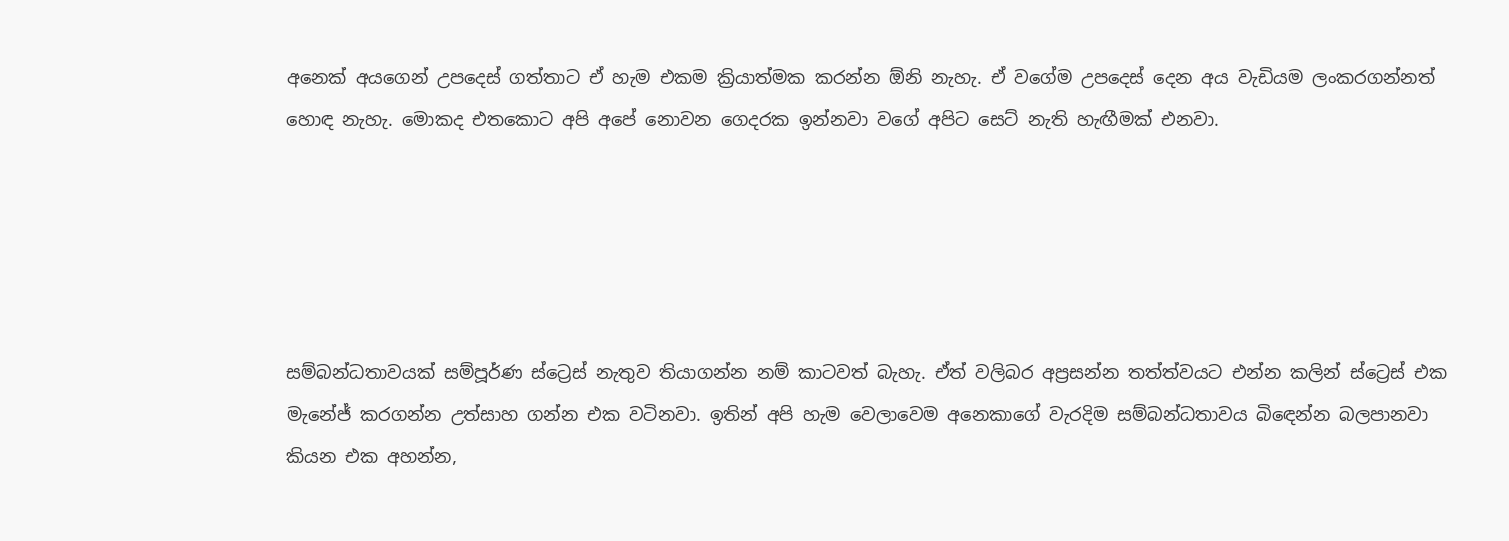අනෙක් අයගෙන් උපදෙස් ගත්තාට ඒ හැම එකම ක්‍රියාත්මක කරන්න ඕනි නැහැ. ඒ වගේම උපදෙස් දෙන අය වැඩියම ලංකරගන්නත් හොඳ නැහැ. මොකද එතකොට අපි අපේ නොවන ගෙදරක ඉන්නවා වගේ අපිට සෙට් නැති හැඟීමක් එනවා.





සම්බන්ධතාවයක් සම්පූර්ණ ස්ට්‍රෙස් නැතුව තියාගන්න නම් කාටවත් බැහැ. ඒත් වලිබර අප්‍රසන්න තත්ත්වයට එන්න කලින් ස්ට්‍රෙස් එක මැනේජ් කරගන්න උත්සාහ ගන්න එක වටිනවා. ඉතින් අපි හැම වෙලාවෙම අනෙකාගේ වැරදිම සම්බන්ධතාවය බිඳෙන්න බලපානවා කියන එක අහන්න,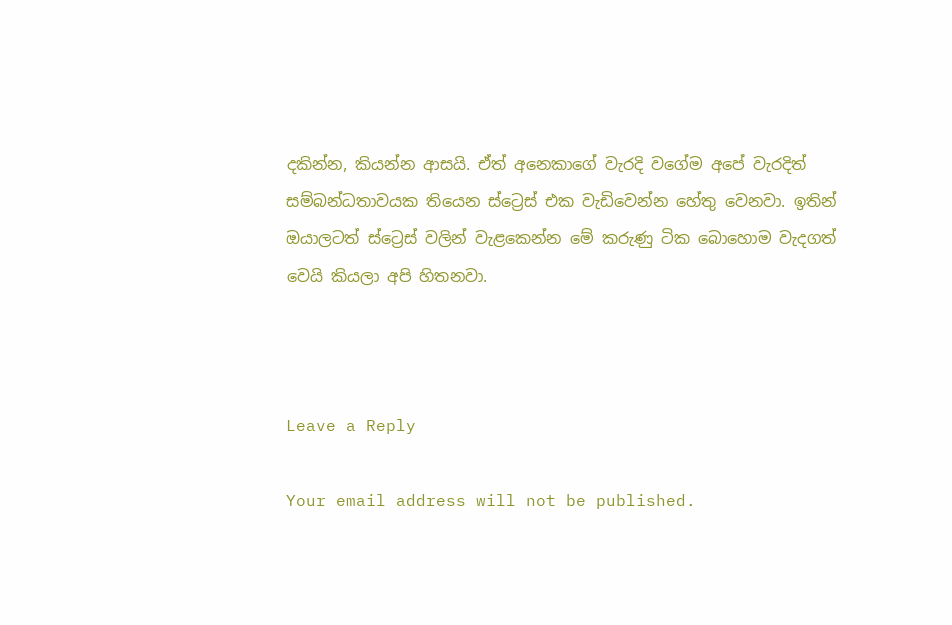දකින්න, කියන්න ආසයි. ඒත් අනෙකාගේ වැරදි වගේම අපේ වැරදිත් සම්බන්ධතාවයක තියෙන ස්ට්‍රෙස් එක වැඩිවෙන්න හේතු වෙනවා. ඉතින් ඔයාලටත් ස්ට්‍රෙස් වලින් වැළකෙන්න මේ කරුණු ටික බොහොම වැදගත් වෙයි කියලා අපි හිතනවා.



Leave a Reply

Your email address will not be published.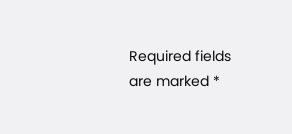Required fields are marked *